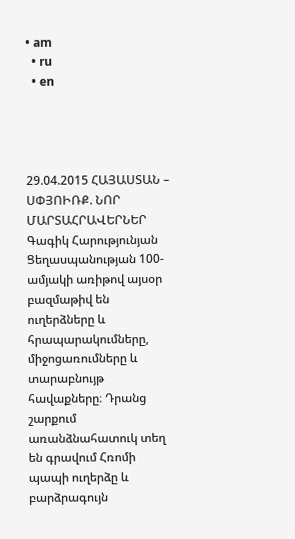• am
  • ru
  • en




29.04.2015 ՀԱՅԱՍՏԱՆ – ՍՓՅՈԻՌՔ. ՆՈՐ ՄԱՐՏԱՀՐԱՎԵՐՆԵՐ
Գագիկ Հարությունյան
Ցեղասպանության 100-ամյակի առիթով այսօր բազմաթիվ են ուղերձները և հրապարակումները, միջոցառումները և տարաբնույթ հավաքները։ Դրանց շարքում առանձնահատուկ տեղ են գրավում Հռոմի պապի ուղերձը և բարձրագույն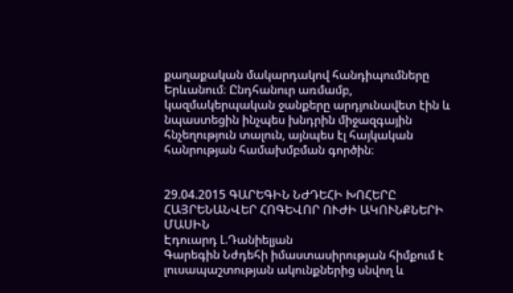քաղաքական մակարդակով հանդիպումները Երևանում։ Ընդհանուր առմամբ, կազմակերպական ջանքերը արդյունավետ էին և նպաստեցին ինչպես խնդրին միջազգային հնչեղություն տալուն, այնպես էլ հայկական հանրության համախմբման գործին։


29.04.2015 ԳԱՐԵԳԻՆ ՆԺԴԵՀԻ ԽՈՀԵՐԸ ՀԱՅՐԵՆԱՆՎԵՐ ՀՈԳԵՎՈՐ ՈՒԺԻ ԱԿՈՒՆՔՆԵՐԻ ՄԱՍԻՆ
Էդուարդ Լ.Դանիելյան
Գարեգին Նժդեհի իմաստասիրության հիմքում է լուսապաշտության ակունքներից սնվող և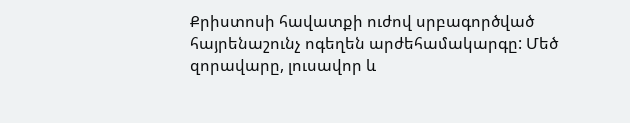Քրիստոսի հավատքի ուժով սրբագործված հայրենաշունչ ոգեղեն արժեհամակարգը: Մեծ զորավարը, լուսավոր և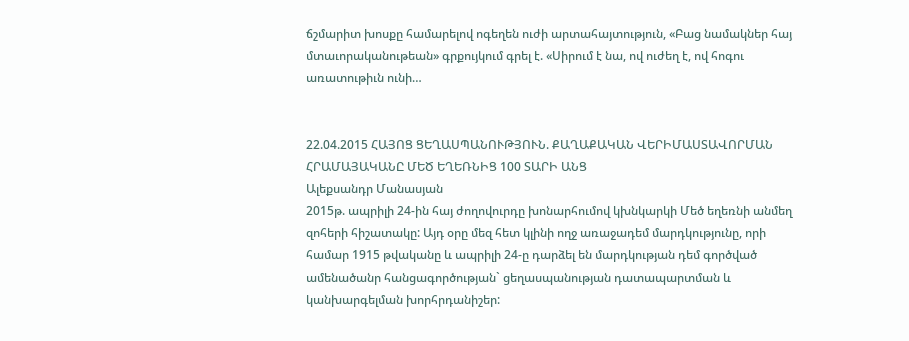ճշմարիտ խոսքը համարելով ոգեղեն ուժի արտահայտություն, «Բաց նամակներ հայ մտաւորականութեան» գրքույկում գրել է. «Սիրում է նա, ով ուժեղ է, ով հոգու առատութիւն ունի…


22.04.2015 ՀԱՅՈՑ ՑԵՂԱՍՊԱՆՈՒԹՅՈՒՆ. ՔԱՂԱՔԱԿԱՆ ՎԵՐԻՄԱՍՏԱՎՈՐՄԱՆ ՀՐԱՄԱՅԱԿԱՆԸ ՄԵԾ ԵՂԵՌՆԻՑ 100 ՏԱՐԻ ԱՆՑ
Ալեքսանդր Մանասյան
2015թ. ապրիլի 24-ին հայ ժողովուրդը խոնարհումով կխնկարկի Մեծ եղեռնի անմեղ զոհերի հիշատակը: Այդ օրը մեզ հետ կլինի ողջ առաջադեմ մարդկությունը, որի համար 1915 թվականը և ապրիլի 24-ը դարձել են մարդկության դեմ գործված ամենածանր հանցագործության` ցեղասպանության դատապարտման և կանխարգելման խորհրդանիշեր: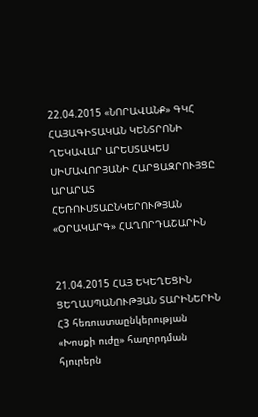22.04.2015 «ՆՈՐԱՎԱՆՔ» ԳԿՀ ՀԱՅԱԳԻՏԱԿԱՆ ԿԵՆՏՐՈՆԻ ՂԵԿԱՎԱՐ ԱՐԵՍՏԱԿԵՍ ՍԻՄԱՎՈՐՅԱՆԻ ՀԱՐՑԱԶՐՈՒՅՑԸ ԱՐԱՐԱՏ ՀԵՌՈՒՍՏԱԸՆԿԵՐՈՒԹՅԱՆ «ՕՐԱԿԱՐԳ» ՀԱՂՈՐԴԱՇԱՐԻՆ


21.04.2015 ՀԱՅ ԵԿԵՂԵՑԻՆ ՑԵՂԱՍՊԱՆՈՒԹՅԱՆ ՏԱՐԻՆԵՐԻՆ
Հ3 հեռուստաընկերության «Խոսքի ուժը» հաղորդման հյուրերն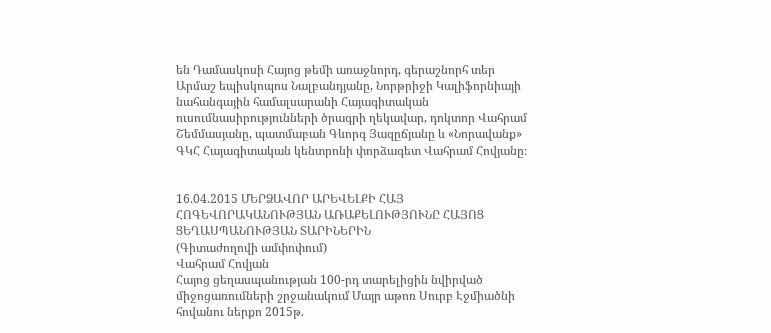են Դամասկոսի Հայոց թեմի առաջնորդ, գերաշնորհ տեր Արմաշ եպիսկոպոս Նալբանդյանը, Նորթրիջի Կալիֆորնիայի նահանգային համալսարանի Հայագիտական ուսումնասիրությունների ծրագրի ղեկավար, դոկտոր Վահրամ Շեմմասյանը, պատմաբան Գևորգ Յազըճյանը և «Նորավանք» ԳԿՀ Հայագիտական կենտրոնի փորձագետ Վահրամ Հովյանը։


16.04.2015 ՄԵՐՁԱՎՈՐ ԱՐԵՎԵԼՔԻ ՀԱՅ ՀՈԳԵՎՈՐԱԿԱՆՈՒԹՅԱՆ ԱՌԱՔԵԼՈՒԹՅՈՒՆԸ ՀԱՅՈՑ ՑԵՂԱՍՊԱՆՈՒԹՅԱՆ ՏԱՐԻՆԵՐԻՆ
(Գիտաժողովի ամփոփում)
Վահրամ Հովյան
Հայոց ցեղասպանության 100-րդ տարելիցին նվիրված միջոցառումների շրջանակում Մայր աթոռ Սուրբ Էջմիածնի հովանու ներքո 2015թ.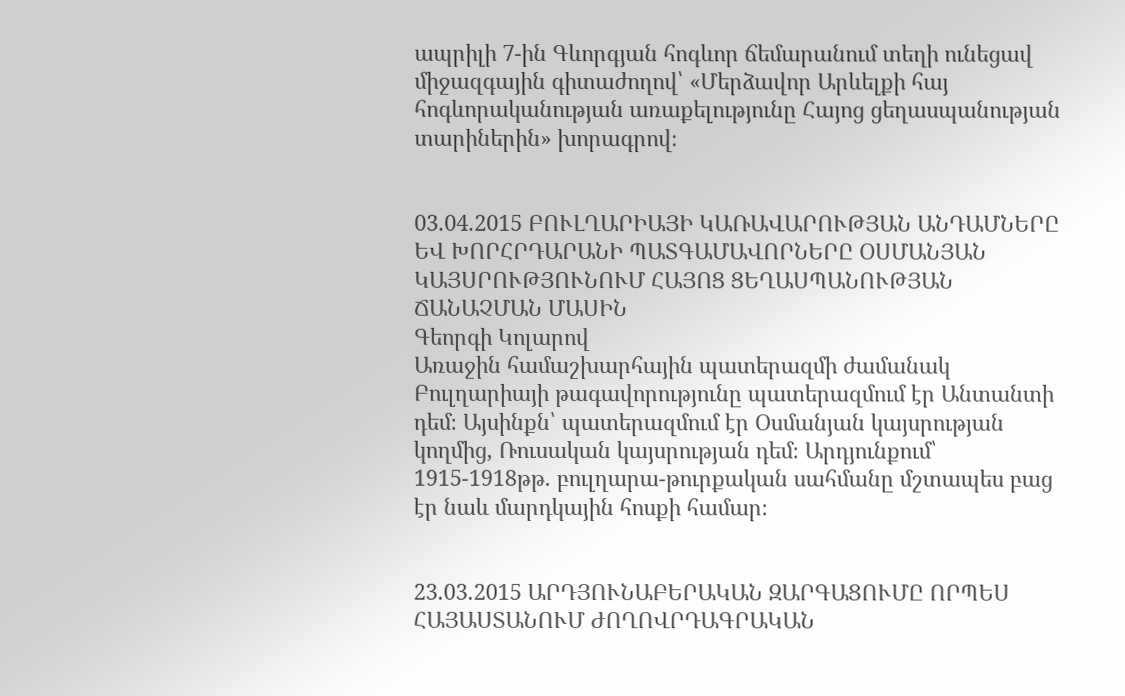ապրիլի 7-ին Գևորգյան հոգևոր ճեմարանում տեղի ունեցավ միջազգային գիտաժողով՝ «Մերձավոր Արևելքի հայ հոգևորականության առաքելությունը Հայոց ցեղասպանության տարիներին» խորագրով։


03.04.2015 ԲՈՒԼՂԱՐԻԱՅԻ ԿԱՌԱՎԱՐՈՒԹՅԱՆ ԱՆԴԱՄՆԵՐԸ ԵՎ ԽՈՐՀՐԴԱՐԱՆԻ ՊԱՏԳԱՄԱՎՈՐՆԵՐԸ ՕՍՄԱՆՅԱՆ ԿԱՅՍՐՈՒԹՅՈՒՆՈՒՄ ՀԱՅՈՑ ՑԵՂԱՍՊԱՆՈՒԹՅԱՆ ՃԱՆԱՉՄԱՆ ՄԱՍԻՆ
Գեորգի Կոլարով
Առաջին համաշխարհային պատերազմի ժամանակ Բուլղարիայի թագավորությունը պատերազմում էր Անտանտի դեմ։ Այսինքն՝ պատերազմում էր Օսմանյան կայսրության կողմից, Ռուսական կայսրության դեմ։ Արդյունքում՝ 1915-1918թթ. բուլղարա-թուրքական սահմանը մշտապես բաց էր նաև մարդկային հոսքի համար։


23.03.2015 ԱՐԴՅՈՒՆԱԲԵՐԱԿԱՆ ԶԱՐԳԱՑՈՒՄԸ ՈՐՊԵՍ ՀԱՅԱՍՏԱՆՈՒՄ ԺՈՂՈՎՐԴԱԳՐԱԿԱՆ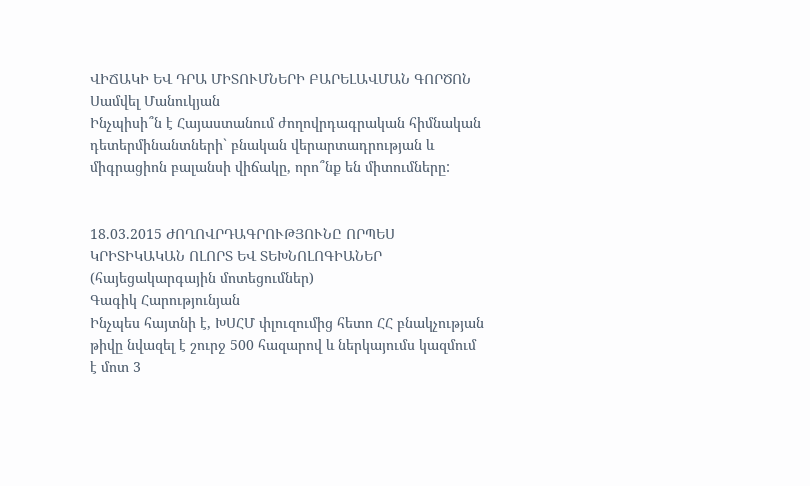ՎԻՃԱԿԻ ԵՎ ԴՐԱ ՄԻՏՈՒՄՆԵՐԻ ԲԱՐԵԼԱՎՄԱՆ ԳՈՐԾՈՆ
Սամվել Մանուկյան
Ինչպիսի՞ն է Հայաստանում ժողովրդագրական հիմնական դետերմինանտների` բնական վերարտադրության և միգրացիոն բալանսի վիճակը, որո՞նք են միտումները:


18.03.2015 ԺՈՂՈՎՐԴԱԳՐՈՒԹՅՈՒՆԸ ՈՐՊԵՍ ԿՐԻՏԻԿԱԿԱՆ ՈԼՈՐՏ ԵՎ ՏԵԽՆՈԼՈԳԻԱՆԵՐ (հայեցակարգային մոտեցումներ)
Գագիկ Հարությունյան
Ինչպես հայտնի է, ԽՍՀՄ փլուզումից հետո ՀՀ բնակչության թիվը նվազել է շուրջ 500 հազարով և ներկայումս կազմում է մոտ 3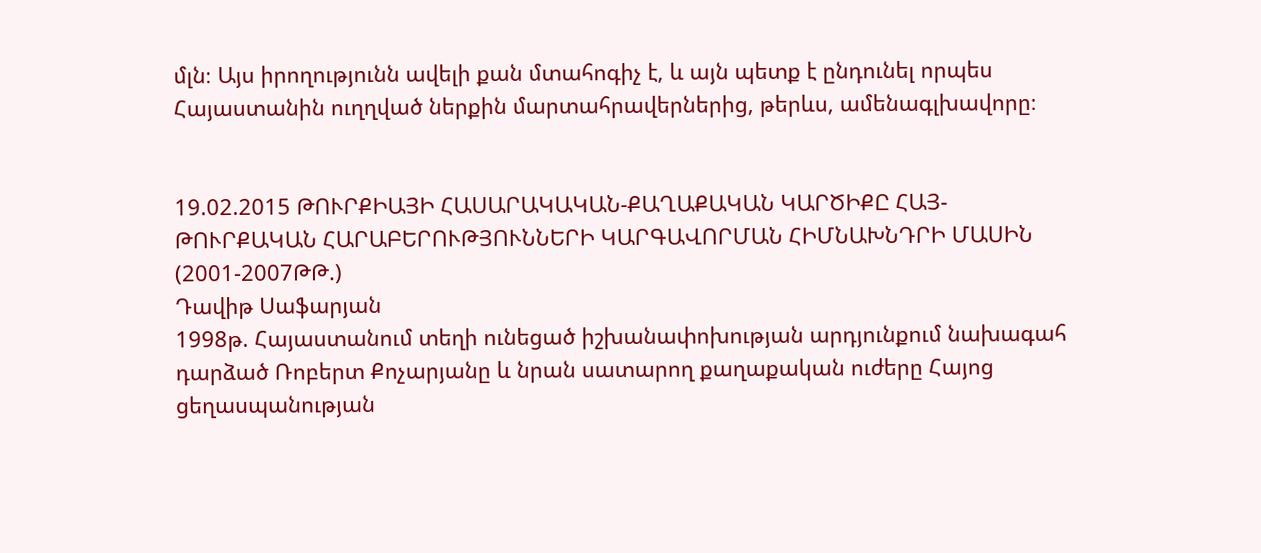մլն։ Այս իրողությունն ավելի քան մտահոգիչ է, և այն պետք է ընդունել որպես Հայաստանին ուղղված ներքին մարտահրավերներից, թերևս, ամենագլխավորը։


19.02.2015 ԹՈՒՐՔԻԱՅԻ ՀԱՍԱՐԱԿԱԿԱՆ-ՔԱՂԱՔԱԿԱՆ ԿԱՐԾԻՔԸ ՀԱՅ-ԹՈՒՐՔԱԿԱՆ ՀԱՐԱԲԵՐՈՒԹՅՈՒՆՆԵՐԻ ԿԱՐԳԱՎՈՐՄԱՆ ՀԻՄՆԱԽՆԴՐԻ ՄԱՍԻՆ (2001-2007ԹԹ.)
Դավիթ Սաֆարյան
1998թ. Հայաստանում տեղի ունեցած իշխանափոխության արդյունքում նախագահ դարձած Ռոբերտ Քոչարյանը և նրան սատարող քաղաքական ուժերը Հայոց ցեղասպանության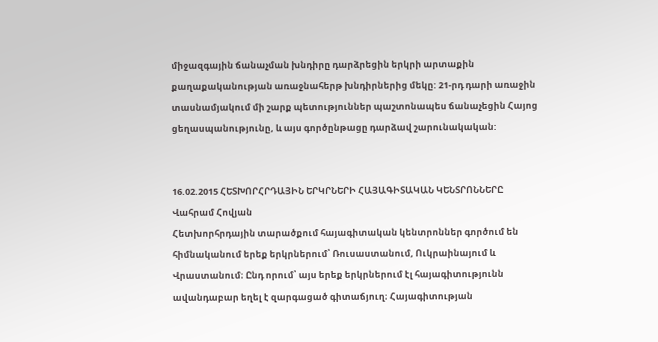միջազգային ճանաչման խնդիրը դարձրեցին երկրի արտաքին քաղաքականության առաջնահերթ խնդիրներից մեկը: 21-րդ դարի առաջին տասնամյակում մի շարք պետություններ պաշտոնապես ճանաչեցին Հայոց ցեղասպանությունը, և այս գործընթացը դարձավ շարունակական:


16.02.2015 ՀԵՏԽՈՐՀՐԴԱՅԻՆ ԵՐԿՐՆԵՐԻ ՀԱՅԱԳԻՏԱԿԱՆ ԿԵՆՏՐՈՆՆԵՐԸ
Վահրամ Հովյան
Հետխորհրդային տարածքում հայագիտական կենտրոններ գործում են հիմնականում երեք երկրներում՝ Ռուսաստանում, Ուկրաինայում և Վրաստանում։ Ընդ որում՝ այս երեք երկրներում էլ հայագիտությունն ավանդաբար եղել է զարգացած գիտաճյուղ։ Հայագիտության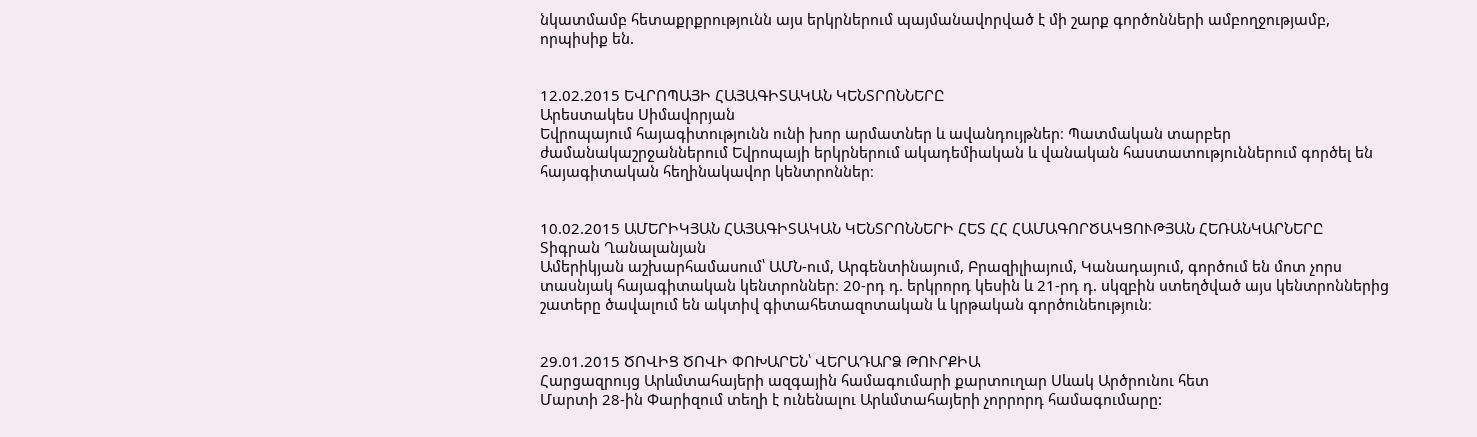նկատմամբ հետաքրքրությունն այս երկրներում պայմանավորված է մի շարք գործոնների ամբողջությամբ, որպիսիք են.


12.02.2015 ԵՎՐՈՊԱՅԻ ՀԱՅԱԳԻՏԱԿԱՆ ԿԵՆՏՐՈՆՆԵՐԸ
Արեստակես Սիմավորյան
Եվրոպայում հայագիտությունն ունի խոր արմատներ և ավանդույթներ։ Պատմական տարբեր ժամանակաշրջաններում Եվրոպայի երկրներում ակադեմիական և վանական հաստատություններում գործել են հայագիտական հեղինակավոր կենտրոններ։


10.02.2015 ԱՄԵՐԻԿՅԱՆ ՀԱՅԱԳԻՏԱԿԱՆ ԿԵՆՏՐՈՆՆԵՐԻ ՀԵՏ ՀՀ ՀԱՄԱԳՈՐԾԱԿՑՈՒԹՅԱՆ ՀԵՌԱՆԿԱՐՆԵՐԸ
Տիգրան Ղանալանյան
Ամերիկյան աշխարհամասում՝ ԱՄՆ-ում, Արգենտինայում, Բրազիլիայում, Կանադայում, գործում են մոտ չորս տասնյակ հայագիտական կենտրոններ։ 20-րդ դ. երկրորդ կեսին և 21-րդ դ. սկզբին ստեղծված այս կենտրոններից շատերը ծավալում են ակտիվ գիտահետազոտական և կրթական գործունեություն։


29.01.2015 ԾՈՎԻՑ ԾՈՎԻ ՓՈԽԱՐԵՆ՝ ՎԵՐԱԴԱՐՁ ԹՈՒՐՔԻԱ
Հարցազրույց Արևմտահայերի ազգային համագումարի քարտուղար Սևակ Արծրունու հետ
Մարտի 28-ին Փարիզում տեղի է ունենալու Արևմտահայերի չորրորդ համագումարը: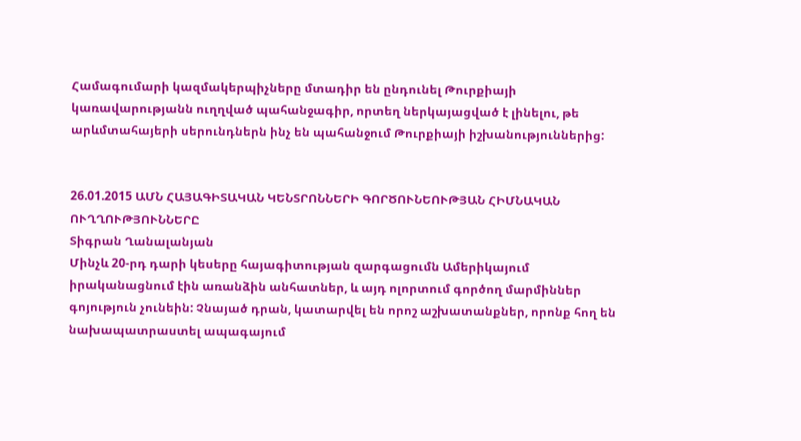Համագումարի կազմակերպիչները մտադիր են ընդունել Թուրքիայի կառավարությանն ուղղված պահանջագիր, որտեղ ներկայացված է լինելու, թե արևմտահայերի սերունդներն ինչ են պահանջում Թուրքիայի իշխանություններից:


26.01.2015 ԱՄՆ ՀԱՅԱԳԻՏԱԿԱՆ ԿԵՆՏՐՈՆՆԵՐԻ ԳՈՐԾՈՒՆԵՈՒԹՅԱՆ ՀԻՄՆԱԿԱՆ ՈՒՂՂՈՒԹՅՈՒՆՆԵՐԸ
Տիգրան Ղանալանյան
Մինչև 20-րդ դարի կեսերը հայագիտության զարգացումն Ամերիկայում իրականացնում էին առանձին անհատներ, և այդ ոլորտում գործող մարմիններ գոյություն չունեին: Չնայած դրան, կատարվել են որոշ աշխատանքներ, որոնք հող են նախապատրաստել ապագայում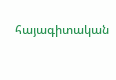հայագիտական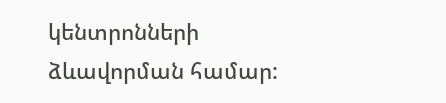կենտրոնների ձևավորման համար: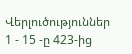Վերլուծություններ 1 - 15 -ը 423-ից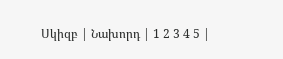Սկիզբ | Նախորդ | 1 2 3 4 5 |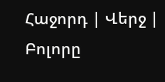Հաջորդ | Վերջ | Բոլորը